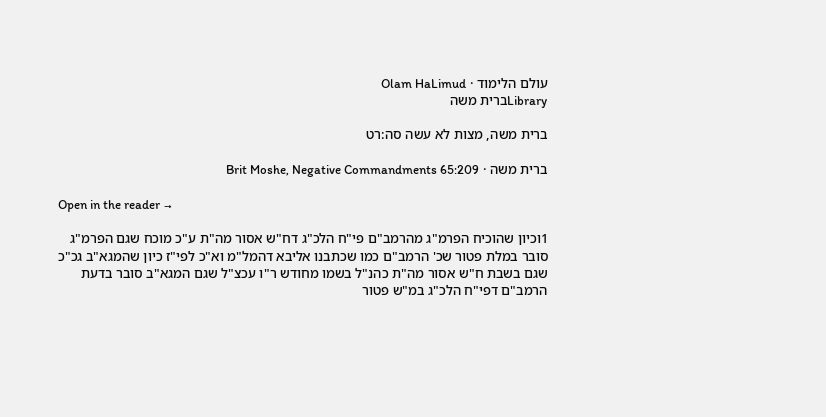עולם הלימוד · Olam HaLimud
Libraryברית משה

ברית משה, מצות לא עשה סה:רט

ברית משה · Brit Moshe, Negative Commandments 65:209

Open in the reader →

1וכיון שהוכיח הפרמ"ג מהרמב"ם פי"ח הלכ"ג דח"ש אסור מה"ת ע"כ מוכח שגם הפרמ"ג סובר במלת פטור שכ' הרמב"ם כמו שכתבנו אליבא דהמל"מ וא"כ לפי"ז כיון שהמגא"ב גכ"כ שגם בשבת ח"ש אסור מה"ת כהנ"ל בשמו מחודש ר"ו עכצ"ל שגם המגא"ב סובר בדעת הרמב"ם דפי"ח הלכ"ג במ"ש פטור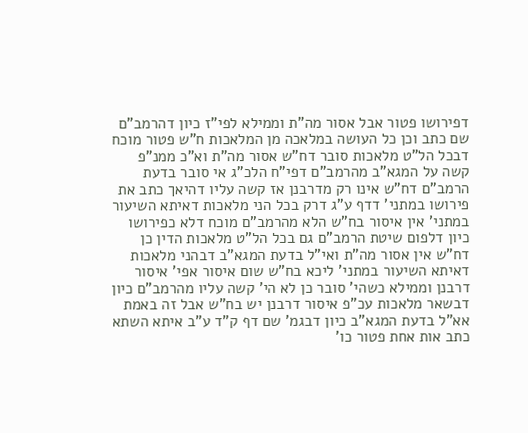דפירושו פטור אבל אסור מה"ת וממילא לפי"ז כיון דהרמב"ם שם כתב וכן כל העושה במלאכה מן המלאכות ח"ש פטור מוכח דבכל הל"ט מלאכות סובר דח"ש אסור מה"ת וא"כ ממנ"פ קשה על המגא"ב מהרמב"ם דפי"ח הלכ"ג אי סובר בדעת הרמב"ם דח"ש אינו רק מדרבנן אז קשה עליו דהיאך כתב את פירושו במתני' דדף ע"ג דרק בכל הני מלאכות דאיתא השיעור במתני' אין איסור בח"ש הלא מהרמב"ם מוכח דלא כפירושו כיון דלפום שיטת הרמב"ם גם בכל הל"ט מלאכות הדין כן דח"ש אין אסור מה"ת ואי"ל בדעת המגא"ב דבהני מלאכות דאיתא השיעור במתני' ליכא בח"ש שום איסור אפי' איסור דרבנן וממילא כשהי' סובר כן לא הי' קשה עליו מהרמב"ם כיון דבשאר מלאכות עכ"פ איסור דרבנן יש בח"ש אבל זה באמת אא"ל בדעת המגא"ב כיון דבגמ' שם דף ק"ד ע"ב איתא השתא כתב אות אחת פטור כו'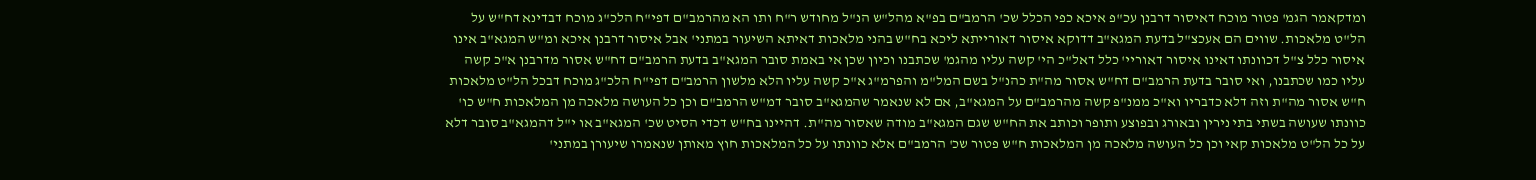ומדקאמר הגמ' פטור מוכח דאיסור דרבנן עכ"פ איכא כפי הכלל שכ' הרמב"ם בפ"א מהל"ש הנ"ל מחודש ר"ח ותו הא מהרמב"ם דפי"ח הלכ"ג מוכח דבדינא דח"ש על הל"ט מלאכות. שווים הם אעכצ"ל בדעת המגא"ב דדוקא איסור דאורייתא ליכא בח"ש בהני מלאכות דאיתא השיעור במתני' אבל איסור דרבנן איכא ומ"ש המגא"ב אינו איסור כלל צ"ל דכוונתו דאינו איסור דאוריי' כלל דאל"כ הי' קשה עליו מהגמ' שכתבנו וכיון שכן אי באמת סובר המגא"ב בדעת הרמב"ם דח"ש אסור מדרבנן א"כ קשה עליו כמו שכתבנו, ואי סובר בדעת הרמב"ם דח"ש אסור מה"ת כהנ"ל בשם המל"מ והפרמ"ג א"כ קשה עליו הלא מלשון הרמב"ם דפי"ח הלכ"ג מוכח דבכל הל"ט מלאכות ח"ש אסור מה"ת וזה דלא כדבריו וא"כ ממנ"פ קשה מהרמב"ם על המגא"ב, אם לא שנאמר שהמגא"ב סובר דמ"ש הרמב"ם וכן כל העושה מלאכה מן המלאכות ח"ש כו' כוונתו שעושה בשתי בתי נירין ובאורג ובפוצע ותופר וכותב את הח"ש שגם המגא"ב מודה שאסור מה"ת. דהיינו בח"ש דכדי הסיט שכ' המגא"ב או י"ל דהמגא"ב סובר דלא על כל הל"ט מלאכות קאי וכן כל העושה מלאכה מן המלאכות ח"ש פטור שכ' הרמב"ם אלא כוונתו על כל המלאכות חוץ מאותן שנאמרו שיעורן במתני'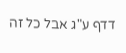דדף ע"ג אבל כל זה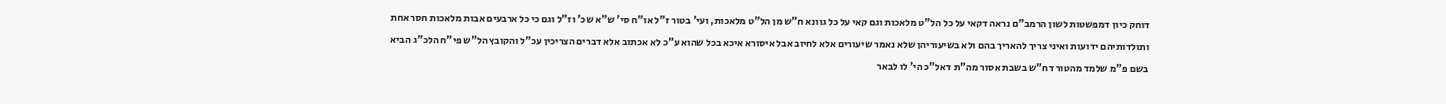דוחק כיון דמפשטות לשון הרמב"ם נראה דקאי על כל הל"ט מלאכות וגם קאי על כל גוונא ח"ש מן הל"ט מלאכות, ועי' בטור ז"ל או"ח סי' ש"א שכ' וז"ל וגם כי כל ארבעים אבות מלאכות חסר אחת ותולדותיהם ידועות ואיני צריך להאריך בהם ולא בשיעוריהן שלא נאמר שיעורים אלא לחיוב אבל איסורא איכא בכל שהוא ע"כ לא אכתוב אלא דברים הצריכין עכ"ל והקובץ הל"ש פי"ח הלכ"ג הביא בשם פ"מ שלמד מהטור דח"ש בשבת אסור מה"ת דאל"כ הי' לו לבאר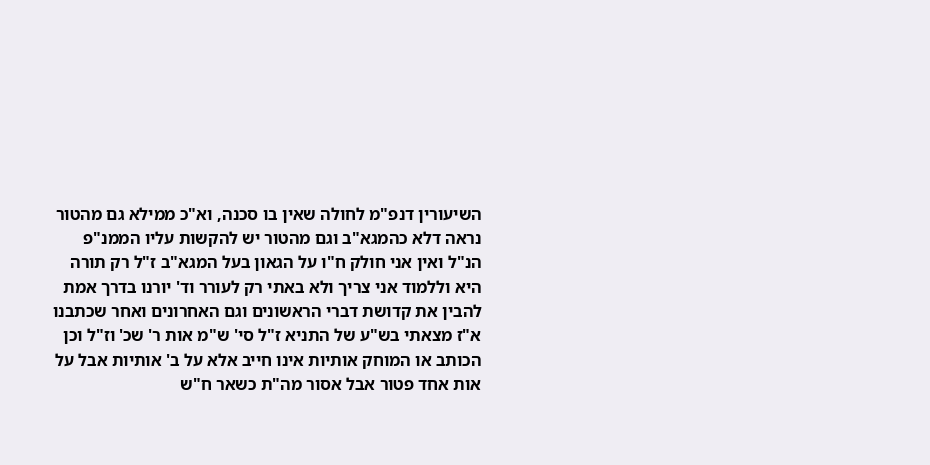השיעורין דנפ"מ לחולה שאין בו סכנה, וא"כ ממילא גם מהטור נראה דלא כהמגא"ב וגם מהטור יש להקשות עליו הממנ"פ הנ"ל ואין אני חולק ח"ו על הגאון בעל המגא"ב ז"ל רק תורה היא וללמוד אני צריך ולא באתי רק לעורר וד' יורנו בדרך אמת להבין את קדושת דברי הראשונים וגם האחרונים ואחר שכתבנו א"ז מצאתי בש"ע של התניא ז"ל סי' ש"מ אות ר' שכ' וז"ל וכן הכותב או המוחק אותיות אינו חייב אלא על ב' אותיות אבל על אות אחד פטור אבל אסור מה"ת כשאר ח"ש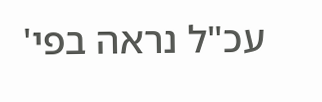עכ"ל נראה בפי'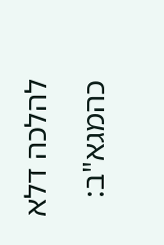להלכה דלא כהמגא"ב: